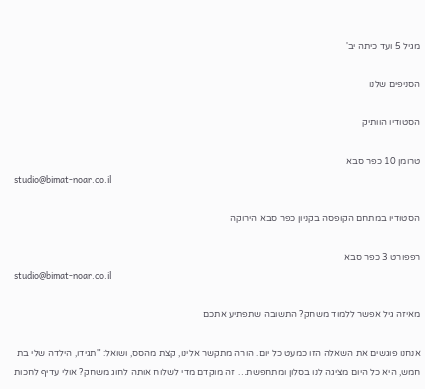מגיל 5 ועד כיתה יב'

הסניפים שלנו

הסטודיו הוותיק

טרומן 10 כפר סבא
studio@bimat-noar.co.il

הסטודיו במתחם הקופסה בקניון כפר סבא הירוקה

רפפורט 3 כפר סבא
studio@bimat-noar.co.il

מאיזה גיל אפשר ללמוד משחק? התשובה שתפתיע אתכם

אנחנו פוגשים את השאלה הזו כמעט כל יום. הורה מתקשר אלינו, קצת מהסס, ושואל: "תגידו, הילדה שלי בת חמש, היא כל היום מציגה לנו בסלון ומתחפשת… זה מוקדם מדי לשלוח אותה לחוג משחק? אולי עדיף לחכות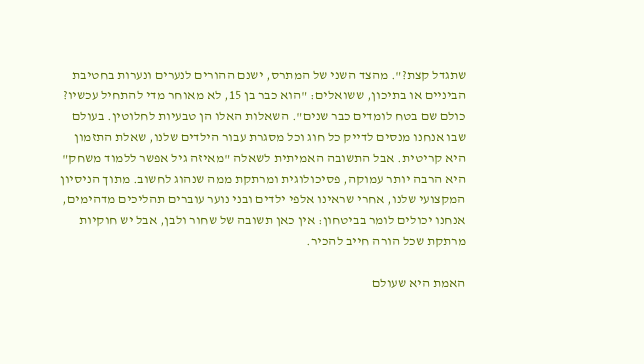שתגדל קצת?". מהצד השני של המתרס, ישנם ההורים לנערים ונערות בחטיבת הביניים או בתיכון, ששואלים: "הוא כבר בן 15, לא מאוחר מדי להתחיל עכשיו? כולם שם בטח לומדים כבר שנים". השאלות האלו הן טבעיות לחלוטין. בעולם שבו אנחנו מנסים לדייק כל חוג וכל מסגרת עבור הילדים שלנו, שאלת התזמון היא קריטית. אבל התשובה האמיתית לשאלה "מאיזה גיל אפשר ללמוד משחק" היא הרבה יותר עמוקה, פסיכולוגית ומרתקת ממה שנהוג לחשוב. מתוך הניסיון המקצועי שלנו, אחרי שראינו אלפי ילדים ובני נוער עוברים תהליכים מדהימים, אנחנו יכולים לומר בביטחון: אין כאן תשובה של שחור ולבן, אבל יש חוקיות מרתקת שכל הורה חייב להכיר.

האמת היא שעולם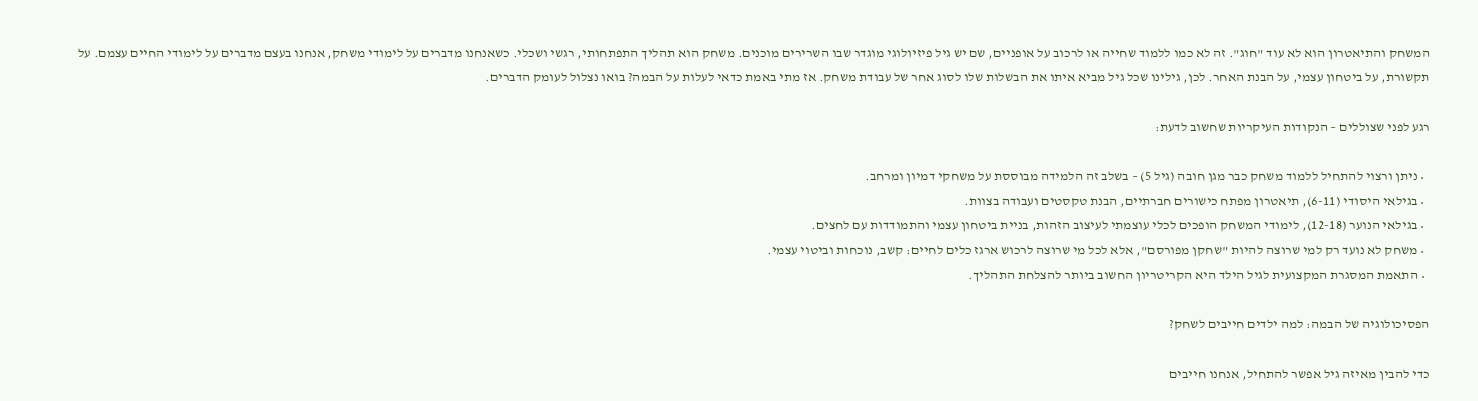המשחק והתיאטרון הוא לא עוד "חוג". זה לא כמו ללמוד שחייה או לרכוב על אופניים, שם יש גיל פיזיולוגי מוגדר שבו השרירים מוכנים. משחק הוא תהליך התפתחותי, רגשי ושכלי. כשאנחנו מדברים על לימודי משחק, אנחנו בעצם מדברים על לימודי החיים עצמם. על תקשורת, על ביטחון עצמי, על הבנת האחר. לכן, גילינו שכל גיל מביא איתו את הבשלות שלו לסוג אחר של עבודת משחק. אז מתי באמת כדאי לעלות על הבמה? בואו נצלול לעומק הדברים.

רגע לפני שצוללים – הנקודות העיקריות שחשוב לדעת:

  • ניתן ורצוי להתחיל ללמוד משחק כבר מגן חובה (גיל 5) – בשלב זה הלמידה מבוססת על משחקי דמיון ומרחב.
  • בגילאי היסודי (6-11), תיאטרון מפתח כישורים חברתיים, הבנת טקסטים ועבודה בצוות.
  • בגילאי הנוער (12-18), לימודי המשחק הופכים לכלי עוצמתי לעיצוב הזהות, בניית ביטחון עצמי והתמודדות עם לחצים.
  • משחק לא נועד רק למי שרוצה להיות "שחקן מפורסם", אלא לכל מי שרוצה לרכוש ארגז כלים לחיים: קשב, נוכחות וביטוי עצמי.
  • התאמת המסגרת המקצועית לגיל הילד היא הקריטריון החשוב ביותר להצלחת התהליך.

הפסיכולוגיה של הבמה: למה ילדים חייבים לשחק?

כדי להבין מאיזה גיל אפשר להתחיל, אנחנו חייבים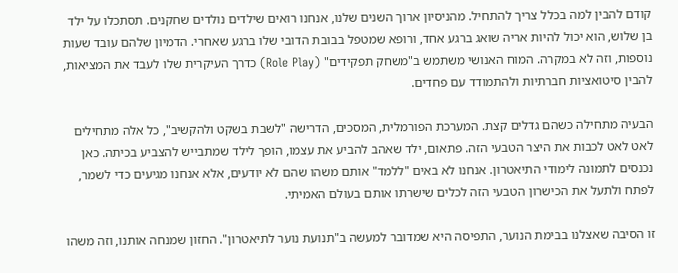קודם להבין למה בכלל צריך להתחיל. מהניסיון ארוך השנים שלנו, אנחנו רואים שילדים נולדים שחקנים. תסתכלו על ילד בן שלוש, הוא יכול להיות אריה שואג ברגע אחד, ורופא שמטפל בבובת הדובי שלו ברגע שאחרי. הדמיון שלהם עובד שעות נוספות, וזה לא במקרה. המוח האנושי משתמש ב"משחק תפקידים" (Role Play) כדרך העיקרית שלו לעבד את המציאות, להבין סיטואציות חברתיות ולהתמודד עם פחדים.

הבעיה מתחילה כשהם גדלים קצת. המערכת הפורמלית, המסכים, הדרישה "לשבת בשקט ולהקשיב", כל אלה מתחילים לאט לאט לכבות את היצר הטבעי הזה. פתאום, ילד שאהב להביע את עצמו, הופך לילד שמתבייש להצביע בכיתה. כאן נכנסים לתמונה לימודי התיאטרון. אנחנו לא באים "ללמד" אותם משהו שהם לא יודעים, אלא אנחנו מגיעים כדי לשמר, לפתח ולתעל את הכישרון הטבעי הזה לכלים שישרתו אותם בעולם האמיתי.

זו הסיבה שאצלנו בבימת הנוער, התפיסה היא שמדובר למעשה ב"תנועת נוער לתיאטרון". החזון שמנחה אותנו, וזה משהו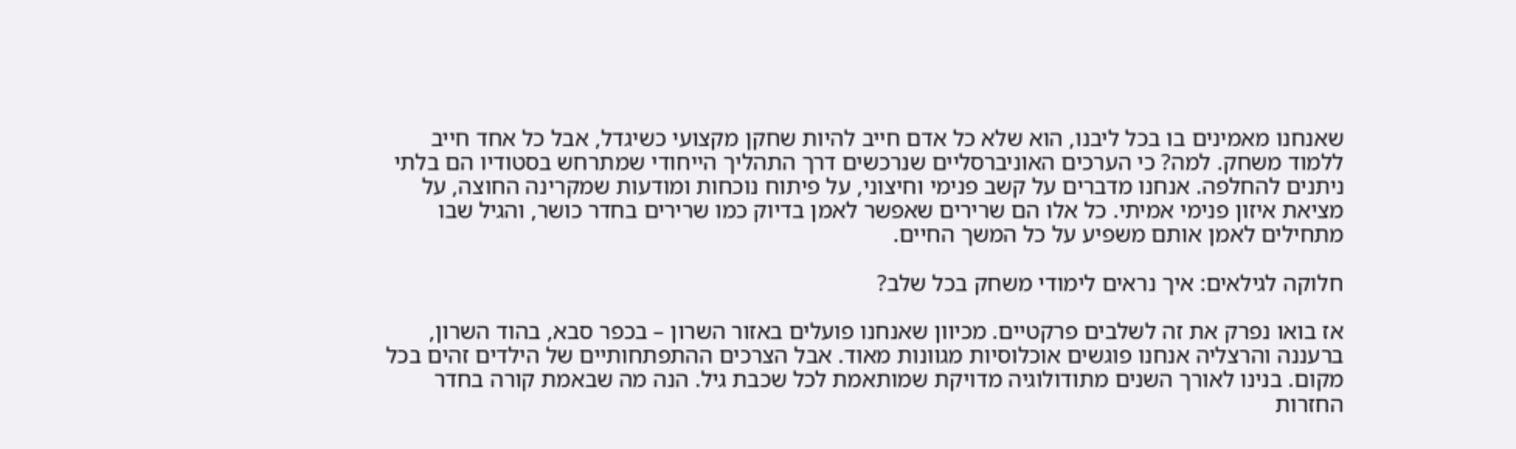שאנחנו מאמינים בו בכל ליבנו, הוא שלא כל אדם חייב להיות שחקן מקצועי כשיגדל, אבל כל אחד חייב ללמוד משחק. למה? כי הערכים האוניברסליים שנרכשים דרך התהליך הייחודי שמתרחש בסטודיו הם בלתי ניתנים להחלפה. אנחנו מדברים על קשב פנימי וחיצוני, על פיתוח נוכחות ומודעות שמקרינה החוצה, על מציאת איזון פנימי אמיתי. כל אלו הם שרירים שאפשר לאמן בדיוק כמו שרירים בחדר כושר, והגיל שבו מתחילים לאמן אותם משפיע על כל המשך החיים.

חלוקה לגילאים: איך נראים לימודי משחק בכל שלב?

אז בואו נפרק את זה לשלבים פרקטיים. מכיוון שאנחנו פועלים באזור השרון – בכפר סבא, בהוד השרון, ברעננה והרצליה אנחנו פוגשים אוכלוסיות מגוונות מאוד. אבל הצרכים ההתפתחותיים של הילדים זהים בכל מקום. בנינו לאורך השנים מתודולוגיה מדויקת שמותאמת לכל שכבת גיל. הנה מה שבאמת קורה בחדר החזרות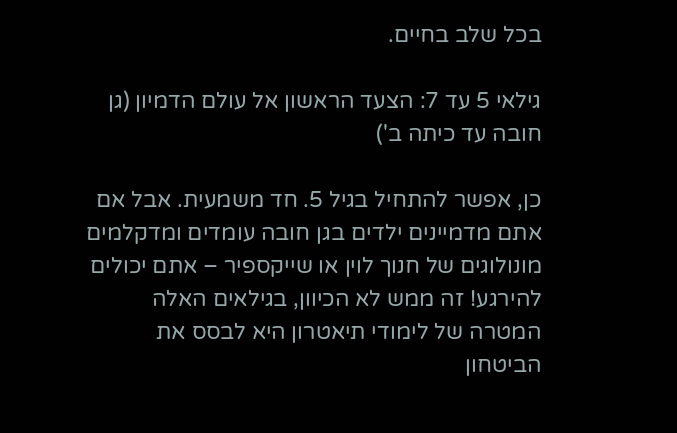בכל שלב בחיים.

גילאי 5 עד 7: הצעד הראשון אל עולם הדמיון (גן חובה עד כיתה ב')

כן, אפשר להתחיל בגיל 5. חד משמעית. אבל אם אתם מדמיינים ילדים בגן חובה עומדים ומדקלמים מונולוגים של חנוך לוין או שייקספיר – אתם יכולים להירגע! זה ממש לא הכיוון, בגילאים האלה המטרה של לימודי תיאטרון היא לבסס את הביטחון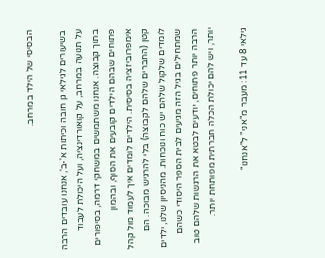הבסיסי של הילד במרחב.

בשיעורים לגילאי גן חובה וכיתות א'-ב', אנחנו עובדים הרבה על תנועה במרחב, על קואורדינציה, ועל היכולת לעבוד בתוך קבוצה. אנחנו משתמשים במשחקי דרמה, בסיפורים פתוחים שבהם הילדים קובעים את הסוף, ובהמון אימפרוביזציה בסיסית. הילדים לומדים איך לעמוד מול קהל קטן (החברים שלהם לקבוצה) בלי להרגיש מבוכה. הם לומדים שלקול שלהם יש כוח ונוכחות. מהניסיון שלנו, ילדים שמתחילים בגיל הזה מגיעים לבית הספר היסודי כשהם הרבה יותר פתוחים, יודעים לבטא את הרגשות שלהם טוב יותר, ויש להם יכולת הכלה חברתית מפותחת יותר.

גילאי 8 עד 11: מעבר מ"אני" ל"אנחנו"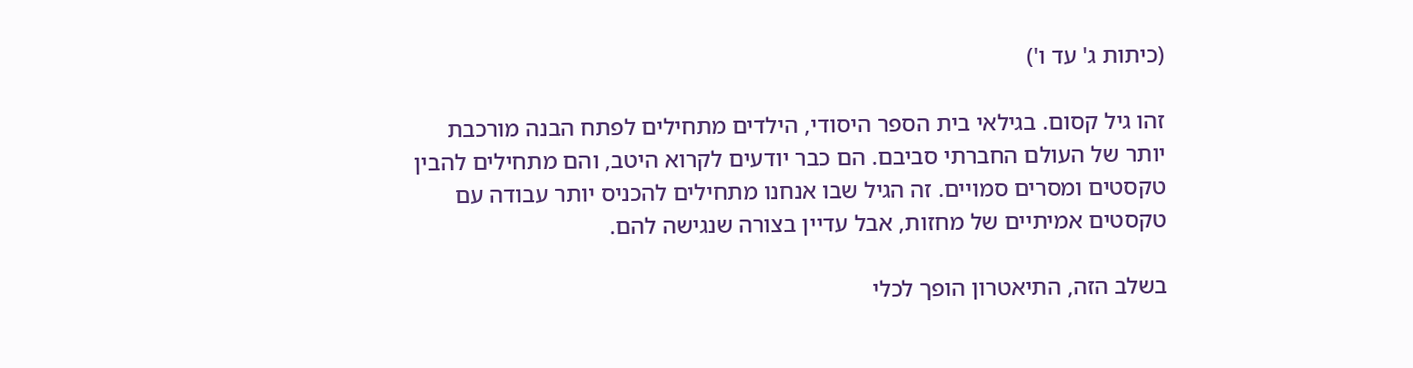(כיתות ג' עד ו')

זהו גיל קסום. בגילאי בית הספר היסודי, הילדים מתחילים לפתח הבנה מורכבת יותר של העולם החברתי סביבם. הם כבר יודעים לקרוא היטב, והם מתחילים להבין טקסטים ומסרים סמויים. זה הגיל שבו אנחנו מתחילים להכניס יותר עבודה עם טקסטים אמיתיים של מחזות, אבל עדיין בצורה שנגישה להם.

בשלב הזה, התיאטרון הופך לכלי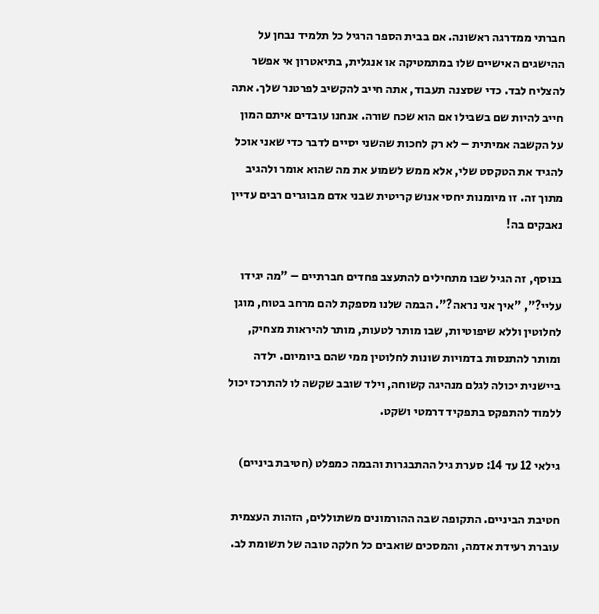חברתי ממדרגה ראשונה. אם בבית הספר הרגיל כל תלמיד נבחן על ההישגים האישיים שלו במתמטיקה או אנגלית, בתיאטרון אי אפשר להצליח לבד. כדי שסצנה תעבוד, אתה חייב להקשיב לפרטנר שלך. אתה חייב להיות שם בשבילו אם הוא שכח שורה. אנחנו עובדים איתם המון על הקשבה אמיתית – לא רק לחכות שהשני יסיים לדבר כדי שאני אוכל להגיד את הטקסט שלי, אלא ממש לשמוע את מה שהוא אומר ולהגיב מתוך זה. זו מיומנות יחסי אנוש קריטית שבני אדם מבוגרים רבים עדיין נאבקים בה!

בנוסף, זה הגיל שבו מתחילים להתעצב פחדים חברתיים – "מה יגידו עליי?", "איך אני נראה?". הבמה שלנו מספקת להם מרחב בטוח, מוגן לחלוטין וללא שיפוטיות, שבו מותר לטעות, מותר להיראות מצחיק, ומותר להתנסות בדמויות שונות לחלוטין ממי שהם ביומיום. ילדה ביישנית יכולה לגלם מנהיגה קשוחה, וילד שובב שקשה לו להתרכז יכול ללמוד להתפקס בתפקיד דרמטי ושקט.

גילאי 12 עד 14: סערת גיל ההתבגרות והבמה כמפלט (חטיבת ביניים)

חטיבת הביניים. התקופה שבה ההורמונים משתוללים, הזהות העצמית עוברת רעידת אדמה, והמסכים שואבים כל חלקה טובה של תשומת לב.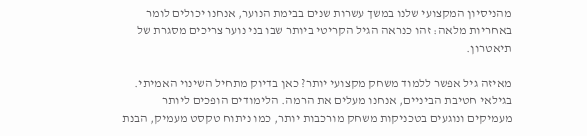מהניסיון המקצועי שלנו במשך עשרות שנים בבימת הנוער, אנחנו יכולים לומר באחריות מלאה: זהו כנראה הגיל הקריטי ביותר שבו בני נוער צריכים מסגרת של תיאטרון.

מאיזה גיל אפשר ללמוד משחק מקצועי יותר? כאן בדיוק מתחיל השינוי האמיתי. בגילאי חטיבת הביניים, אנחנו מעלים את הרמה. הלימודים הופכים ליותר מעמיקים ונוגעים בטכניקות משחק מורכבות יותר, כמו ניתוח טקסט מעמיק, הבנת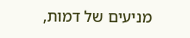מניעים של דמות,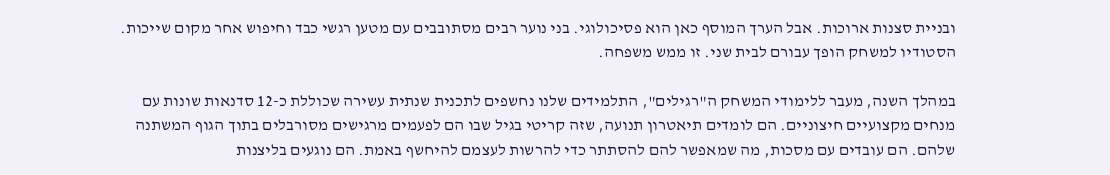ובניית סצנות ארוכות. אבל הערך המוסף כאן הוא פסיכולוגי. בני נוער רבים מסתובבים עם מטען רגשי כבד וחיפוש אחר מקום שייכות. הסטודיו למשחק הופך עבורם לבית שני. זו ממש משפחה.

במהלך השנה, מעבר ללימודי המשחק ה"רגילים", התלמידים שלנו נחשפים לתכנית שנתית עשירה שכוללת כ-12 סדנאות שונות עם מנחים מקצועיים חיצוניים. הם לומדים תיאטרון תנועה, שזה קריטי בגיל שבו הם לפעמים מרגישים מסורבלים בתוך הגוף המשתנה שלהם. הם עובדים עם מסכות, מה שמאפשר להם להסתתר כדי להרשות לעצמם להיחשף באמת. הם נוגעים בליצנות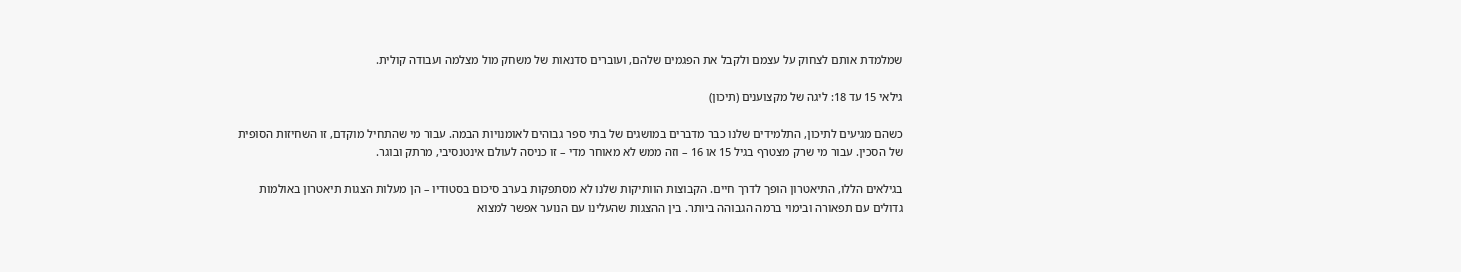שמלמדת אותם לצחוק על עצמם ולקבל את הפגמים שלהם, ועוברים סדנאות של משחק מול מצלמה ועבודה קולית.

גילאי 15 עד 18: ליגה של מקצוענים (תיכון)

כשהם מגיעים לתיכון, התלמידים שלנו כבר מדברים במושגים של בתי ספר גבוהים לאומנויות הבמה. עבור מי שהתחיל מוקדם, זו השחיזות הסופית של הסכין. עבור מי שרק מצטרף בגיל 15 או 16 – וזה ממש לא מאוחר מדי – זו כניסה לעולם אינטנסיבי, מרתק ובוגר.

בגילאים הללו, התיאטרון הופך לדרך חיים. הקבוצות הוותיקות שלנו לא מסתפקות בערב סיכום בסטודיו – הן מעלות הצגות תיאטרון באולמות גדולים עם תפאורה ובימוי ברמה הגבוהה ביותר. בין ההצגות שהעלינו עם הנוער אפשר למצוא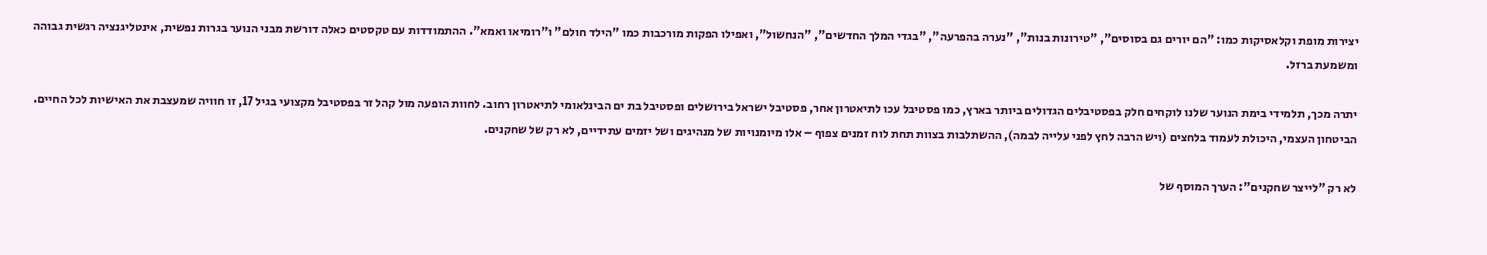יצירות מופת וקלאסיקות כמו: "הם יורים גם בסוסים", "טירונות בנות", "נערה בהפרעה", "בגדי המלך החדשים", "הנחשול", ואפילו הפקות מורכבות כמו "הילד חולם" ו"רומיאו ואמא". ההתמודדות עם טקסטים כאלה דורשת מבני הנוער בגרות נפשית, אינטליגנציה רגשית גבוהה ומשמעת ברזל.

יתרה מכך, תלמידי בימת הנוער שלנו לוקחים חלק בפסטיבלים הגדולים ביותר בארץ, כמו פסטיבל עכו לתיאטרון אחר, פסטיבל ישראל בירושלים ופסטיבל בת ים הבינלאומי לתיאטרון רחוב. לחוות הופעה מול קהל זר בפסטיבל מקצועי בגיל 17, זו חוויה שמעצבת את האישיות לכל החיים. הביטחון העצמי, היכולת לעמוד בלחצים (ויש הרבה לחץ לפני עלייה לבמה), ההשתלבות בצוות תחת לוח זמנים צפוף – אלו מיומנויות של מנהיגים ושל יזמים עתידיים, לא רק של שחקנים.

לא רק "לייצר שחקנים": הערך המוסף של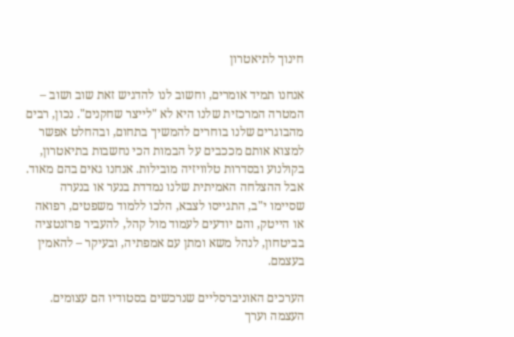חינוך לתיאטרון

אנחנו תמיד אומרים, וחשוב לנו להדגיש זאת שוב ושוב – המטרה המרכזית שלנו היא לא "לייצר שחקנים". נכון, רבים מהבוגרים שלנו בוחרים להמשיך בתחום, ובהחלט אפשר למצוא אותם מככבים על הבמות הכי נחשבות בתיאטרון, בקולנוע ובסדרות טלוויזיה מובילות. אנחנו גאים בהם מאוד. אבל ההצלחה האמיתית שלנו נמדדת בנער או בנערה שסיימו י"ב, התגייסו לצבא, הלכו ללמוד משפטים, רפואה או הייטק, והם יודעים לעמוד מול קהל, להעביר פרזנטציה בביטחון, לנהל משא ומתן עם אמפתיה, ובעיקר – להאמין בעצמם.

הערכים האוניברסליים שנרכשים בסטודיו הם עצומים. העצמה וערך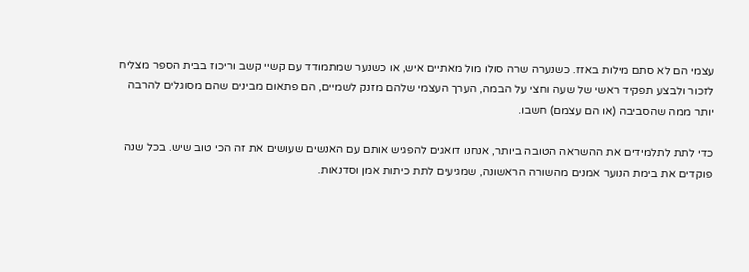עצמי הם לא סתם מילות באזז. כשנערה שרה סולו מול מאתיים איש, או כשנער שמתמודד עם קשיי קשב וריכוז בבית הספר מצליח לזכור ולבצע תפקיד ראשי של שעה וחצי על הבמה, הערך העצמי שלהם מזנק לשמיים, הם פתאום מבינים שהם מסוגלים להרבה יותר ממה שהסביבה (או הם עצמם) חשבו.

כדי לתת לתלמידים את ההשראה הטובה ביותר, אנחנו דואגים להפגיש אותם עם האנשים שעושים את זה הכי טוב שיש. בכל שנה פוקדים את בימת הנוער אמנים מהשורה הראשונה, שמגיעים לתת כיתות אמן וסדנאות.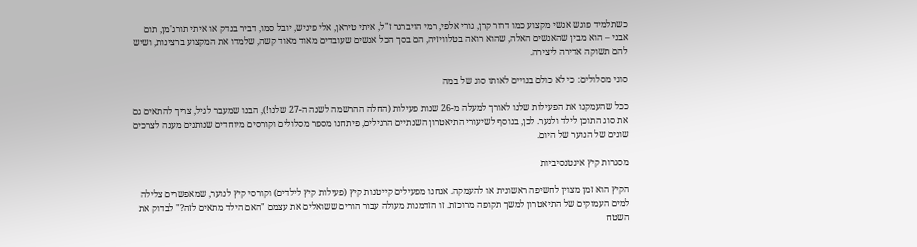כשתלמיד פוגש אנשי מקצוע כמו דרור קרן, גורי אלפי, רמי הויברגר ז"ל, איתי טיראן, אלי פיניש, יובל סמו, דביר בנדק או איתי תורג'מן, תום אבני – הוא מבין שהאנשים האלה, שהוא רואה בטלוויזיה, הם בסך הכל אנשים שעובדים מאוד מאוד קשה, שלמדו את המקצוע ברצינות, ושיש להם תשוקה אדירה ליצירה.

סוגי מסלולים: כי לא כולם בנויים לאותו סוג של במה

ככל שהעמקנו את הפעילות שלנו לאורך למעלה מ-26 שנות פעילות (החלה ההרשמה לשנה ה-27 שלנו!), הבנו שמעבר לגיל, צריך להתאים גם את סוג התוכן לילד ולנער. לכן, בנוסף לשיעורי התיאטרון השנתיים הרגילים, פיתחנו מספר מסלולים וקורסים מיוחדים שנותנים מענה לצרכים שונים של הנוער של היום.

מסגרות קיץ אינטנסיביות

הקיץ הוא זמן מצוין לחשיפה ראשונית או להעמקה. אנחנו מפעילים קייטנות קיץ (פעילות קיץ לילדים) וקורסי קיץ לנוער, שמאפשרים צלילה למים העמוקים של התיאטרון למשך תקופה מרוכזת. זו הזדמנות מעולה עבור הורים ששואלים את עצמם "האם הילד מתאים לזה?" לבדוק את השטח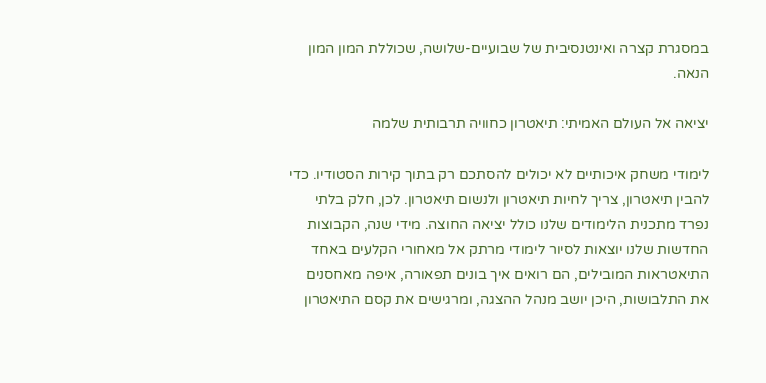במסגרת קצרה ואינטנסיבית של שבועיים-שלושה, שכוללת המון המון הנאה.

יציאה אל העולם האמיתי: תיאטרון כחוויה תרבותית שלמה

לימודי משחק איכותיים לא יכולים להסתכם רק בתוך קירות הסטודיו. כדי להבין תיאטרון, צריך לחיות תיאטרון ולנשום תיאטרון. לכן, חלק בלתי נפרד מתכנית הלימודים שלנו כולל יציאה החוצה. מידי שנה, הקבוצות החדשות שלנו יוצאות לסיור לימודי מרתק אל מאחורי הקלעים באחד התיאטראות המובילים, הם רואים איך בונים תפאורה, איפה מאחסנים את התלבושות, היכן יושב מנהל ההצגה, ומרגישים את קסם התיאטרון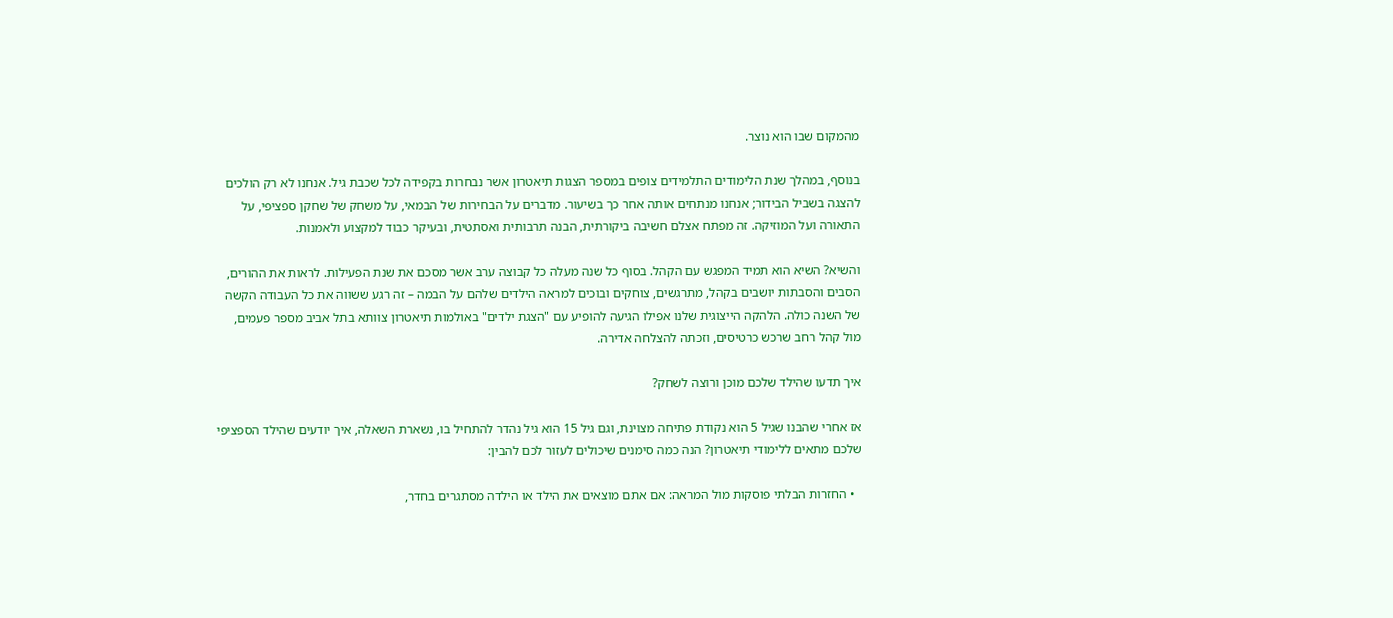מהמקום שבו הוא נוצר.

בנוסף, במהלך שנת הלימודים התלמידים צופים במספר הצגות תיאטרון אשר נבחרות בקפידה לכל שכבת גיל. אנחנו לא רק הולכים להצגה בשביל הבידור; אנחנו מנתחים אותה אחר כך בשיעור. מדברים על הבחירות של הבמאי, על משחק של שחקן ספציפי, על התאורה ועל המוזיקה. זה מפתח אצלם חשיבה ביקורתית, הבנה תרבותית ואסתטית, ובעיקר כבוד למקצוע ולאמנות.

והשיא? השיא הוא תמיד המפגש עם הקהל. בסוף כל שנה מעלה כל קבוצה ערב אשר מסכם את שנת הפעילות. לראות את ההורים, הסבים והסבתות יושבים בקהל, מתרגשים, צוחקים ובוכים למראה הילדים שלהם על הבמה – זה רגע ששווה את כל העבודה הקשה של השנה כולה. הלהקה הייצוגית שלנו אפילו הגיעה להופיע עם "הצגת ילדים" באולמות תיאטרון צוותא בתל אביב מספר פעמים, מול קהל רחב שרכש כרטיסים, וזכתה להצלחה אדירה.

איך תדעו שהילד שלכם מוכן ורוצה לשחק?

אז אחרי שהבנו שגיל 5 הוא נקודת פתיחה מצוינת, וגם גיל 15 הוא גיל נהדר להתחיל בו, נשארת השאלה, איך יודעים שהילד הספציפי שלכם מתאים ללימודי תיאטרון? הנה כמה סימנים שיכולים לעזור לכם להבין:

  • החזרות הבלתי פוסקות מול המראה: אם אתם מוצאים את הילד או הילדה מסתגרים בחדר,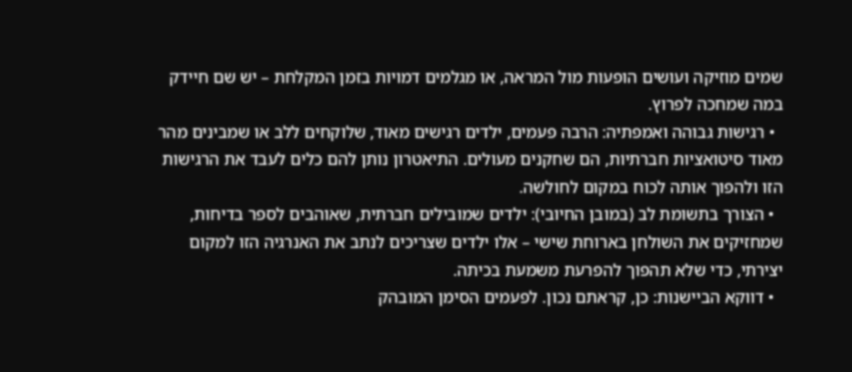שמים מוזיקה ועושים הופעות מול המראה, או מגלמים דמויות בזמן המקלחת – יש שם חיידק במה שמחכה לפרוץ.
  • רגישות גבוהה ואמפתיה: הרבה פעמים, ילדים רגישים מאוד, שלוקחים ללב או שמבינים מהר מאוד סיטואציות חברתיות, הם שחקנים מעולים. התיאטרון נותן להם כלים לעבד את הרגישות הזו ולהפוך אותה לכוח במקום לחולשה.
  • הצורך בתשומת לב (במובן החיובי): ילדים שמובילים חברתית, שאוהבים לספר בדיחות, שמחזיקים את השולחן בארוחת שישי – אלו ילדים שצריכים לנתב את האנרגיה הזו למקום יצירתי, כדי שלא תהפוך להפרעת משמעת בכיתה.
  • דווקא הביישנות: כן, קראתם נכון. לפעמים הסימן המובהק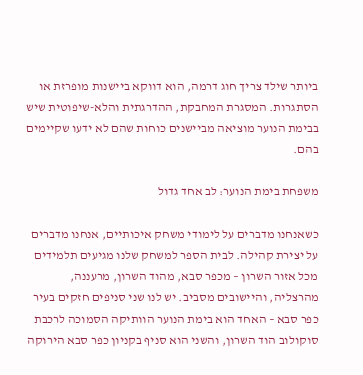ביותר שילד צריך חוג דרמה, הוא דווקא ביישנות מופרזת או הסתגרות. המסגרת המחבקת, ההדרגתית והלא-שיפוטית שיש בבימת הנוער מוציאה מביישנים כוחות שהם לא ידעו שקיימים בהם.

משפחת בימת הנוער: לב אחד גדול

כשאנחנו מדברים על לימודי משחק איכותיים, אנחנו מדברים על יצירת קהילה. לבית הספר למשחק שלנו מגיעים תלמידים מכל אזור השרון – מכפר סבא, מהוד השרון, מרעננה, מהרצליה, והיישובים מסביב. יש לנו שני סניפים חזקים בעיר כפר סבא – האחד הוא בימת הנוער הוותיקה הסמוכה לרכבת סוקולוב הוד השרון, והשני הוא סניף בקניון כפר סבא הירוקה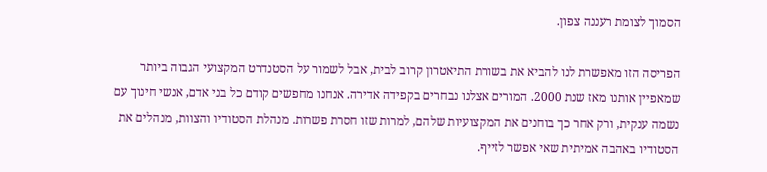הסמוך לצומת רעננה צפון.

הפריסה הזו מאפשרת לנו להביא את בשורת התיאטרון קרוב לבית, אבל לשמור על הסטנדרט המקצועי הגבוה ביותר שמאפיין אותנו מאז שנת 2000. המורים אצלנו נבחרים בקפידה אדירה. אנחנו מחפשים קודם כל בני אדם, אנשי חינוך עם נשמה ענקית, ורק אחר כך בוחנים את המקצועיות שלהם, למרות שזו חסרת פשרות. מנהלת הסטודיו והצוות, מנהלים את הסטודיו באהבה אמיתית שאי אפשר לזייף.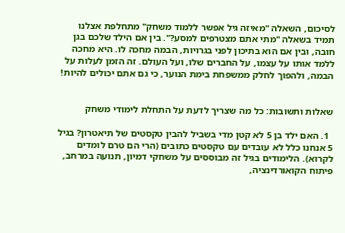לסיכום, השאלה "מאיזה גיל אפשר ללמוד משחק" מתחלפת אצלנו תמיד בשאלה "מתי אתם מצטרפים למסע?". בין אם הילד שלכם בגן חובה, ובין אם הוא בתיכון לפני בגרויות, הבמה מחכה לו. היא מחכה ללמד אותו על עצמו, על החברים שלו, ועל העולם. זה הזמן לעלות על הבמה, ולהפוך לחלק ממשפחת בימת הנוער, כי גם אתם יכולים להיות!


שאלות ותשובות: כל מה שצריך לדעת על התחלת לימודי משחק

  1. האם ילד בן 5 לא קטן מדי בשביל להבין טקסטים של תיאטרון? בגיל 5 אנחנו כלל לא עובדים עם טקסטים כתובים (הרי הם טרם לומדים לקרוא). הלימודים בגיל זה מבוססים על משחקי דמיון, תנועה במרחב, פיתוח הקואורדינציה,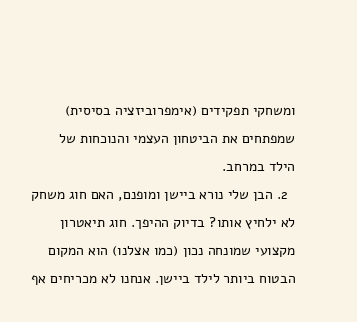ומשחקי תפקידים (אימפרוביזציה בסיסית) שמפתחים את הביטחון העצמי והנוכחות של הילד במרחב.
  2. הבן שלי נורא ביישן ומופנם, האם חוג משחק לא ילחיץ אותו? בדיוק ההיפך. חוג תיאטרון מקצועי שמונחה נכון (כמו אצלנו) הוא המקום הבטוח ביותר לילד ביישן. אנחנו לא מכריחים אף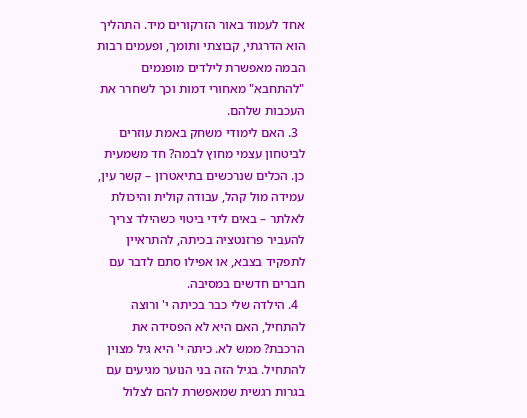אחד לעמוד באור הזרקורים מיד. התהליך הוא הדרגתי, קבוצתי ותומך, ופעמים רבות הבמה מאפשרת לילדים מופנמים "להתחבא" מאחורי דמות וכך לשחרר את העכבות שלהם.
  3. האם לימודי משחק באמת עוזרים לביטחון עצמי מחוץ לבמה? חד משמעית כן. הכלים שנרכשים בתיאטרון – קשר עין, עמידה מול קהל, עבודה קולית והיכולת לאלתר – באים לידי ביטוי כשהילד צריך להעביר פרזנטציה בכיתה, להתראיין לתפקיד בצבא, או אפילו סתם לדבר עם חברים חדשים במסיבה.
  4. הילדה שלי כבר בכיתה י' ורוצה להתחיל, האם היא לא הפסידה את הרכבת? ממש לא. כיתה י' היא גיל מצוין להתחיל. בגיל הזה בני הנוער מגיעים עם בגרות רגשית שמאפשרת להם לצלול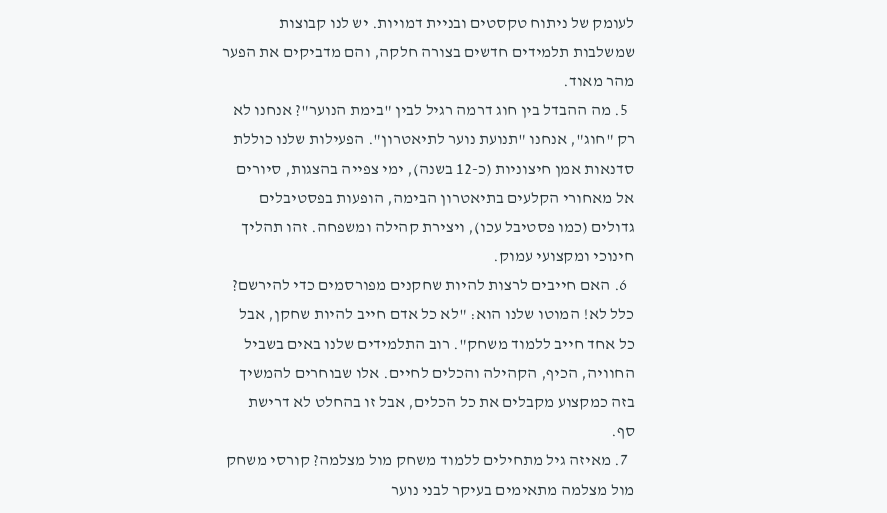לעומק של ניתוח טקסטים ובניית דמויות. יש לנו קבוצות שמשלבות תלמידים חדשים בצורה חלקה, והם מדביקים את הפער מהר מאוד.
  5. מה ההבדל בין חוג דרמה רגיל לבין "בימת הנוער"? אנחנו לא רק "חוג", אנחנו "תנועת נוער לתיאטרון". הפעילות שלנו כוללת סדנאות אמן חיצוניות (כ-12 בשנה), ימי צפייה בהצגות, סיורים אל מאחורי הקלעים בתיאטרון הבימה, הופעות בפסטיבלים גדולים (כמו פסטיבל עכו), ויצירת קהילה ומשפחה. זהו תהליך חינוכי ומקצועי עמוק.
  6. האם חייבים לרצות להיות שחקנים מפורסמים כדי להירשם? כלל לא! המוטו שלנו הוא: "לא כל אדם חייב להיות שחקן, אבל כל אחד חייב ללמוד משחק". רוב התלמידים שלנו באים בשביל החוויה, הכיף, הקהילה והכלים לחיים. אלו שבוחרים להמשיך בזה כמקצוע מקבלים את כל הכלים, אבל זו בהחלט לא דרישת סף.
  7. מאיזה גיל מתחילים ללמוד משחק מול מצלמה? קורסי משחק מול מצלמה מתאימים בעיקר לבני נוער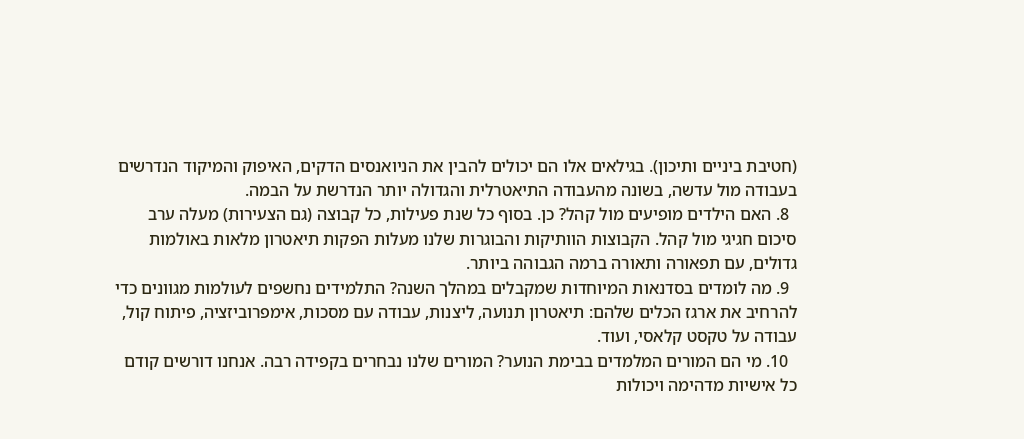(חטיבת ביניים ותיכון). בגילאים אלו הם יכולים להבין את הניואנסים הדקים, האיפוק והמיקוד הנדרשים בעבודה מול עדשה, בשונה מהעבודה התיאטרלית והגדולה יותר הנדרשת על הבמה.
  8. האם הילדים מופיעים מול קהל? כן. בסוף כל שנת פעילות, כל קבוצה (גם הצעירות) מעלה ערב סיכום חגיגי מול קהל. הקבוצות הוותיקות והבוגרות שלנו מעלות הפקות תיאטרון מלאות באולמות גדולים, עם תפאורה ותאורה ברמה הגבוהה ביותר.
  9. מה לומדים בסדנאות המיוחדות שמקבלים במהלך השנה? התלמידים נחשפים לעולמות מגוונים כדי להרחיב את ארגז הכלים שלהם: תיאטרון תנועה, ליצנות, עבודה עם מסכות, אימפרוביזציה, פיתוח קול, עבודה על טקסט קלאסי, ועוד.
  10. מי הם המורים המלמדים בבימת הנוער? המורים שלנו נבחרים בקפידה רבה. אנחנו דורשים קודם כל אישיות מדהימה ויכולות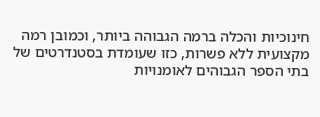חינוכיות והכלה ברמה הגבוהה ביותר, וכמובן רמה מקצועית ללא פשרות, כזו שעומדת בסטנדרטים של בתי הספר הגבוהים לאומנויות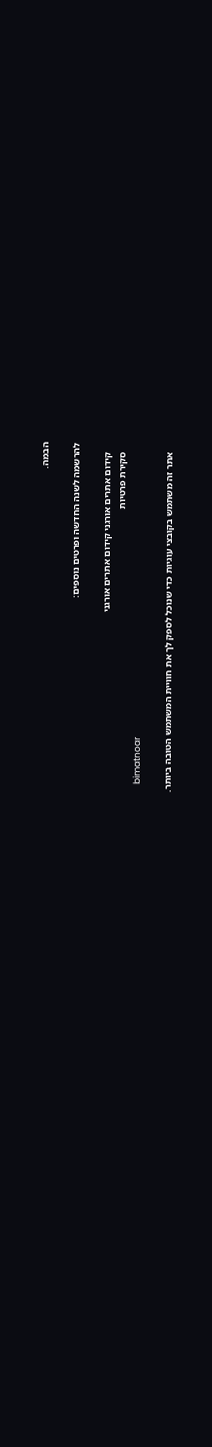הבמה.

להרשמה לשנה החדשה ופרטים נוספים:

    קידום אתרים אורגני קידום אתרים אורגני
    סקירת פרטיות
    bimatnoar

    אתר זה משתמש בקובצי עוגיות כדי שנוכל לספק לך את חוויית המשתמש הטובה ביותר.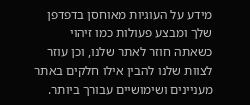מידע על העוגיות מאוחסן בדפדפן שלך ומבצע פעולות כמו זיהוי כשאתה חוזר לאתר שלנו, וכן עוזר לצוות שלנו להבין אילו חלקים באתר מעניינים ושימושיים עבורך ביותר.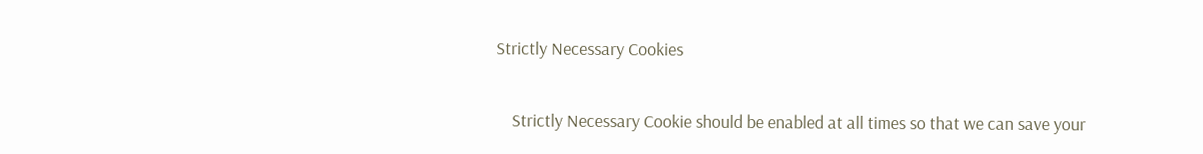Strictly Necessary Cookies

    Strictly Necessary Cookie should be enabled at all times so that we can save your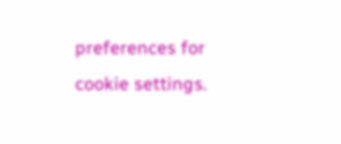preferences for cookie settings.